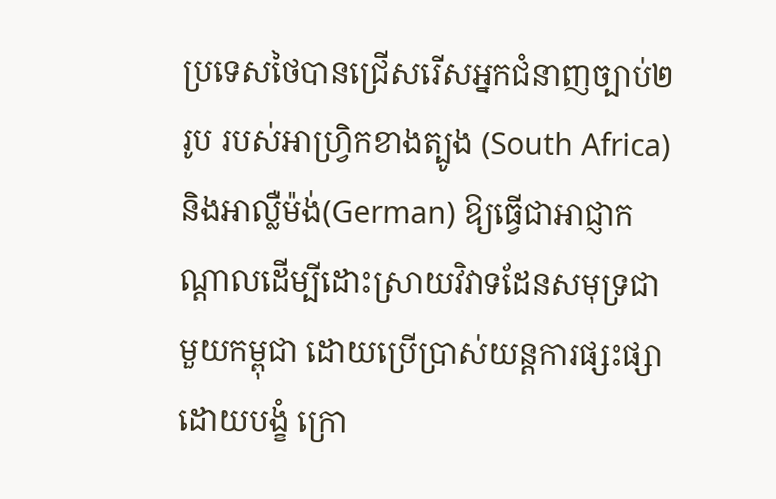ប្រទេសថៃបានជ្រើសរើសអ្នកជំនាញច្បាប់២រូប របស់អាហ្វ្រិកខាងត្បូង (South Africa) និងអាល្លឺម៉ង់(German) ឱ្យធ្វើជាអាជ្ញាកណ្ដាលដើម្បីដោះស្រាយវិវាទដែនសមុទ្រជាមួយកម្ពុជា ដោយប្រើប្រាស់យន្តការផ្សះផ្សាដោយបង្ខំ ក្រោ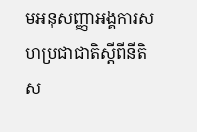មអនុសញ្ញាអង្គការសហប្រជាជាតិស្ដីពីនីតិស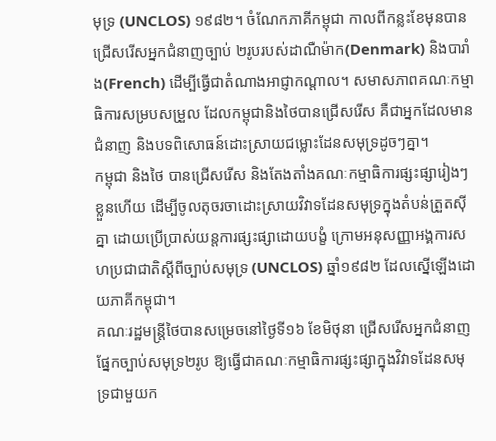មុទ្រ (UNCLOS) ១៩៨២។ ចំណែកភាគីកម្ពុជា កាលពីកន្លះខែមុនបានជ្រើសរើសអ្នកជំនាញច្បាប់ ២រូបរបស់ដាណឺម៉ាក(Denmark) និងបារាំង(French) ដើម្បីធ្វើជាតំណាងអាជ្ញាកណ្ដាល។ សមាសភាពគណៈកម្មាធិការសម្របសម្រួល ដែលកម្ពុជានិងថៃបានជ្រើសរើស គឺជាអ្នកដែលមានជំនាញ និងបទពិសោធន៍ដោះស្រាយជម្លោះដែនសមុទ្រដូចៗគ្នា។
កម្ពុជា និងថៃ បានជ្រើសរើស និងតែងតាំងគណៈកម្មាធិការផ្សះផ្សារៀងៗខ្លួនហើយ ដើម្បីចូលតុចរចាដោះស្រាយវិវាទដែនសមុទ្រក្នុងតំបន់ត្រួតស៊ីគ្នា ដោយប្រើប្រាស់យន្តការផ្សះផ្សាដោយបង្ខំ ក្រោមអនុសញ្ញាអង្គការសហប្រជាជាតិស្ដីពីច្បាប់សមុទ្រ (UNCLOS) ឆ្នាំ១៩៨២ ដែលស្នើឡើងដោយភាគីកម្ពុជា។
គណៈរដ្ឋមន្ត្រីថៃបានសម្រេចនៅថ្ងៃទី១៦ ខែមិថុនា ជ្រើសរើសអ្នកជំនាញផ្នែកច្បាប់សមុទ្រ២រូប ឱ្យធ្វើជាគណៈកម្មាធិការផ្សះផ្សាក្នុងវិវាទដែនសមុទ្រជាមួយក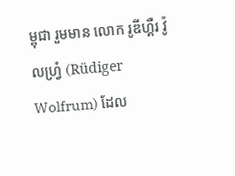ម្ពុជា រួមមាន លោក រូឌីហ្គឺរ វ៉ូលហ្វ្រំ (Rüdiger Wolfrum) ដែល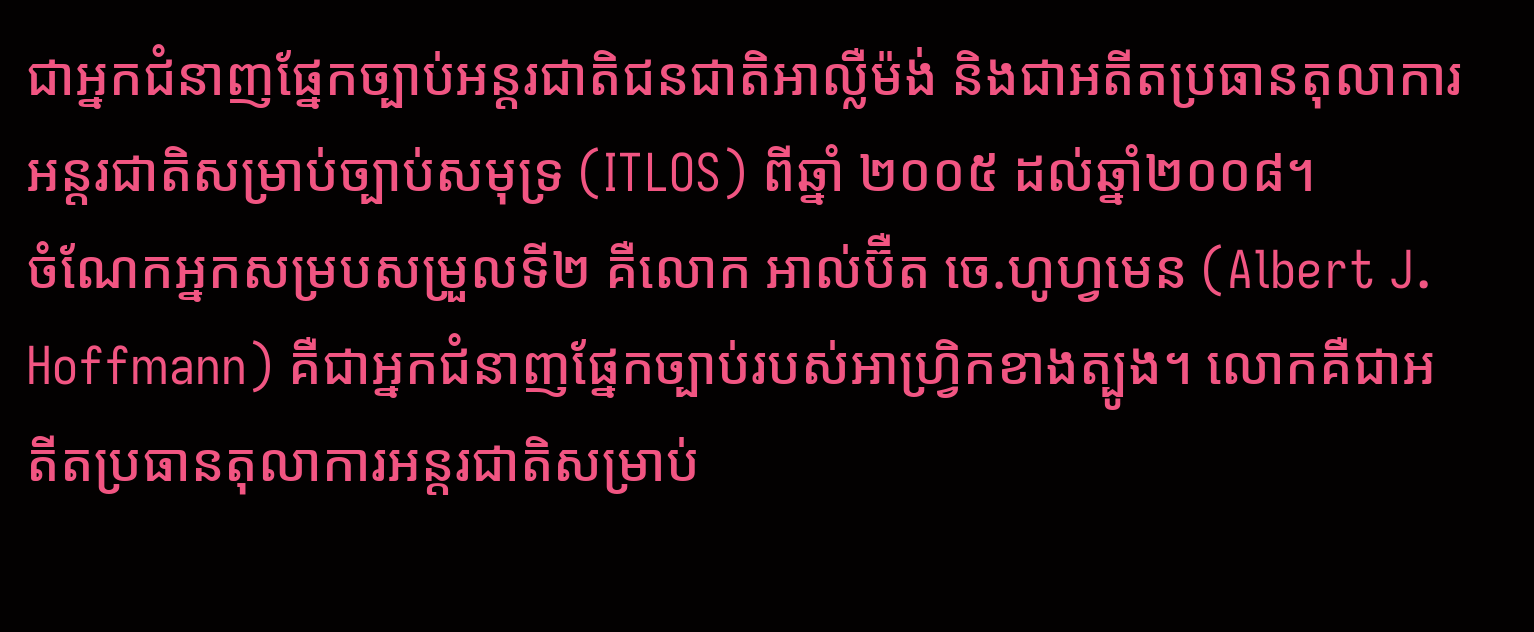ជាអ្នកជំនាញផ្នែកច្បាប់អន្តរជាតិជនជាតិអាល្លឺម៉ង់ និងជាអតីតប្រធានតុលាការអន្តរជាតិសម្រាប់ច្បាប់សមុទ្រ (ITLOS) ពីឆ្នាំ ២០០៥ ដល់ឆ្នាំ២០០៨។
ចំណែកអ្នកសម្របសម្រួលទី២ គឺលោក អាល់ប៊ឺត ចេ.ហូហ្វមេន (Albert J. Hoffmann) គឺជាអ្នកជំនាញផ្នែកច្បាប់របស់អាហ្វ្រិកខាងត្បូង។ លោកគឺជាអតីតប្រធានតុលាការអន្តរជាតិសម្រាប់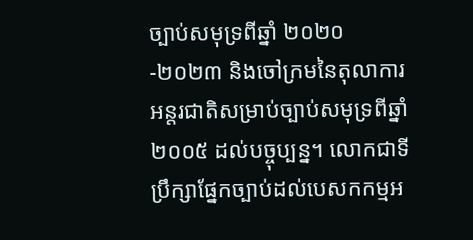ច្បាប់សមុទ្រពីឆ្នាំ ២០២០-២០២៣ និងចៅក្រមនៃតុលាការអន្តរជាតិសម្រាប់ច្បាប់សមុទ្រពីឆ្នាំ ២០០៥ ដល់បច្ចុប្បន្ន។ លោកជាទីប្រឹក្សាផ្នែកច្បាប់ដល់បេសកកម្មអ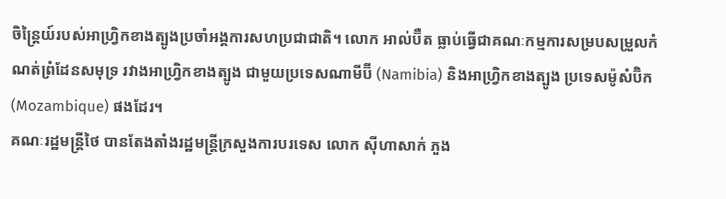ចិន្ត្រៃយ៍របស់អាហ្វ្រិកខាងត្បូងប្រចាំអង្គការសហប្រជាជាតិ។ លោក អាល់ប៊ឺត ធ្លាប់ធ្វើជាគណៈកម្មការសម្របសម្រួលកំណត់ព្រំដែនសមុទ្រ រវាងអាហ្វ្រិកខាងត្បូង ជាមួយប្រទេសណាមីប៊ី (Namibia) និងអាហ្វ្រិកខាងត្បូង ប្រទេសម៉ូសំប៊ិក (Mozambique) ផងដែរ។
គណៈរដ្ឋមន្ត្រីថៃ បានតែងតាំងរដ្ឋមន្ត្រីក្រសួងការបរទេស លោក ស៊ីហាសាក់ ភួង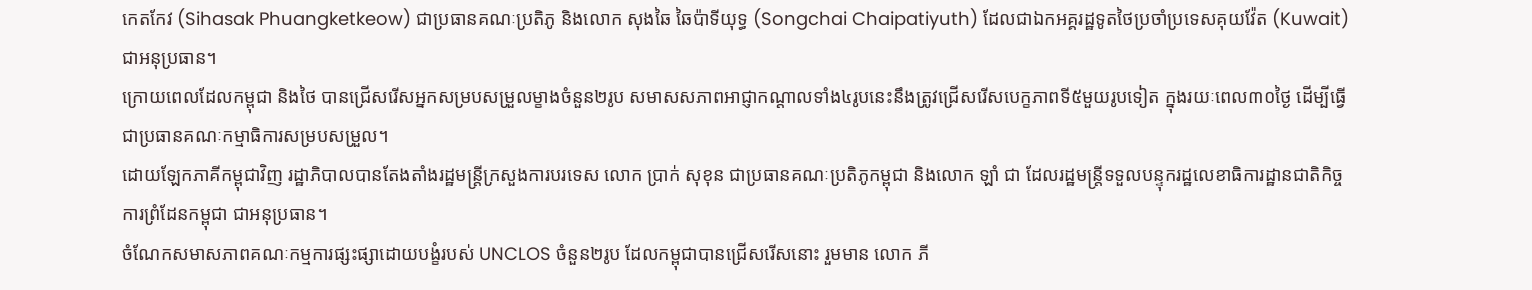កេតកែវ (Sihasak Phuangketkeow) ជាប្រធានគណៈប្រតិភូ និងលោក សុងឆៃ ឆៃប៉ាទីយុទ្ធ (Songchai Chaipatiyuth) ដែលជាឯកអគ្គរដ្ឋទូតថៃប្រចាំប្រទេសគុយវ៉ែត (Kuwait) ជាអនុប្រធាន។
ក្រោយពេលដែលកម្ពុជា និងថៃ បានជ្រើសរើសអ្នកសម្របសម្រួលម្ខាងចំនួន២រូប សមាសសភាពអាជ្ញាកណ្ដាលទាំង៤រូបនេះនឹងត្រូវជ្រើសរើសបេក្ខភាពទី៥មួយរូបទៀត ក្នុងរយៈពេល៣០ថ្ងៃ ដើម្បីធ្វើជាប្រធានគណៈកម្មាធិការសម្របសម្រួល។
ដោយឡែកភាគីកម្ពុជាវិញ រដ្ឋាភិបាលបានតែងតាំងរដ្ឋមន្ត្រីក្រសួងការបរទេស លោក ប្រាក់ សុខុន ជាប្រធានគណៈប្រតិភូកម្ពុជា និងលោក ឡាំ ជា ដែលរដ្ឋមន្ត្រីទទួលបន្ទុករដ្ឋលេខាធិការដ្ឋានជាតិកិច្ចការព្រំដែនកម្ពុជា ជាអនុប្រធាន។
ចំណែកសមាសភាពគណៈកម្មការផ្សះផ្សាដោយបង្ខំរបស់ UNCLOS ចំនួន២រូប ដែលកម្ពុជាបានជ្រើសរើសនោះ រួមមាន លោក ភី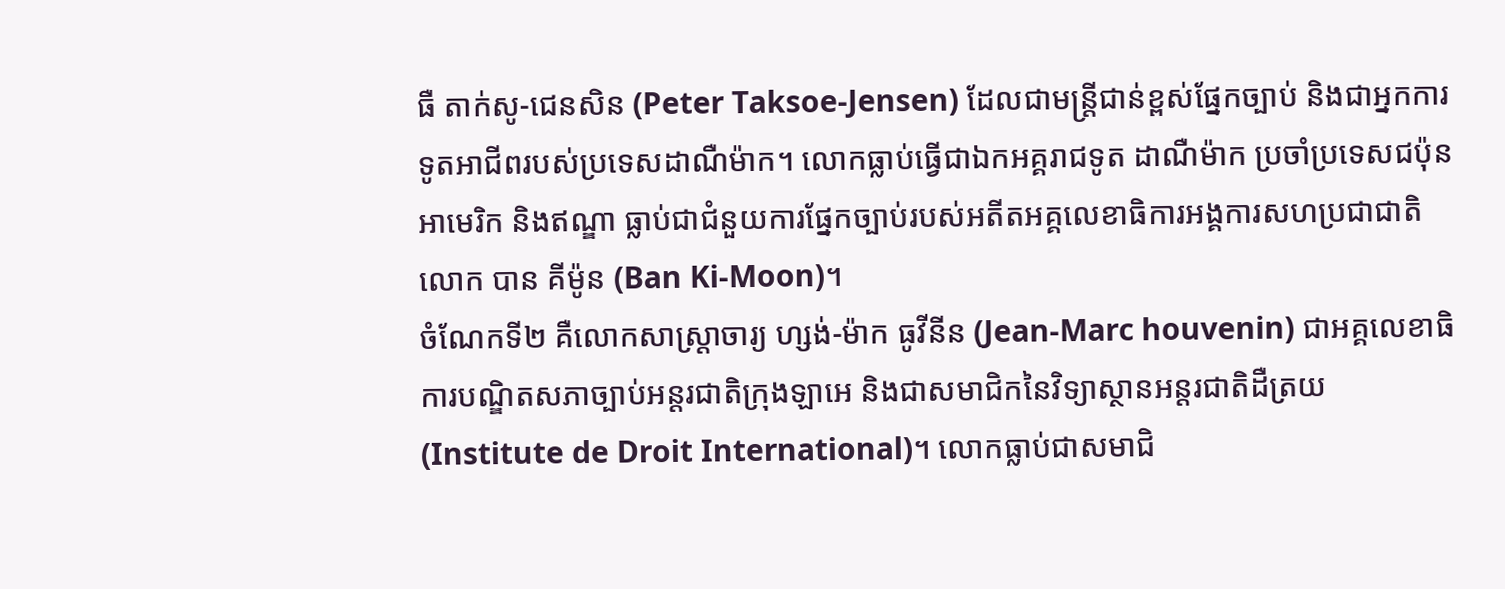ធឺ តាក់សូ-ជេនសិន (Peter Taksoe-Jensen) ដែលជាមន្ត្រីជាន់ខ្ពស់ផ្នែកច្បាប់ និងជាអ្នកការទូតអាជីពរបស់ប្រទេសដាណឺម៉ាក។ លោកធ្លាប់ធ្វើជាឯកអគ្គរាជទូត ដាណឺម៉ាក ប្រចាំប្រទេសជប៉ុន អាមេរិក និងឥណ្ឌា ធ្លាប់ជាជំនួយការផ្នែកច្បាប់របស់អតីតអគ្គលេខាធិការអង្គការសហប្រជាជាតិ លោក បាន គីម៉ូន (Ban Ki-Moon)។
ចំណែកទី២ គឺលោកសាស្ត្រាចារ្យ ហ្សង់-ម៉ាក ធូវីនីន (Jean-Marc houvenin) ជាអគ្គលេខាធិការបណ្ឌិតសភាច្បាប់អន្តរជាតិក្រុងឡាអេ និងជាសមាជិកនៃវិទ្យាស្ថានអន្តរជាតិដឺត្រយ (Institute de Droit International)។ លោកធ្លាប់ជាសមាជិ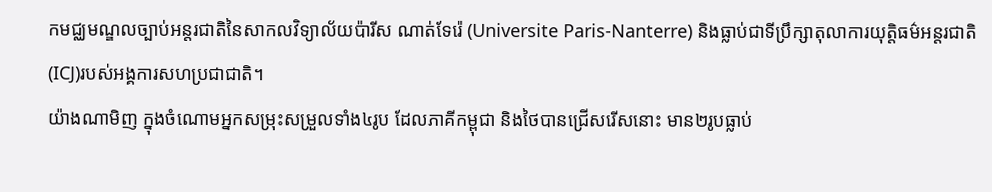កមជ្ឈមណ្ឌលច្បាប់អន្តរជាតិនៃសាកលវិទ្យាល័យប៉ារីស ណាត់ទែរ៉េ (Universite Paris-Nanterre) និងធ្លាប់ជាទីប្រឹក្សាតុលាការយុត្តិធម៌អន្តរជាតិ (ICJ)របស់អង្គការសហប្រជាជាតិ។
យ៉ាងណាមិញ ក្នុងចំណោមអ្នកសម្រុះសម្រួលទាំង៤រូប ដែលភាគីកម្ពុជា និងថៃបានជ្រើសរើសនោះ មាន២រូបធ្លាប់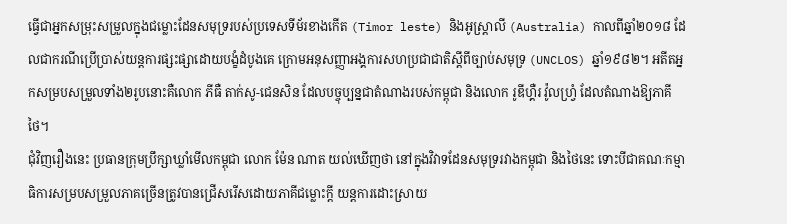ធ្វើជាអ្នកសម្រុះសម្រួលក្នុងជម្លោះដែនសមុទ្ររបស់ប្រទេសទីម័រខាងកើត (Timor leste) និងអូស្ត្រាលី (Australia) កាលពីឆ្នាំ២០១៨ ដែលជាករណីប្រើប្រាស់យន្តការផ្សះផ្សាដោយបង្ខំដំបូងគេ ក្រោមអនុសញ្ញាអង្គការសហប្រជាជាតិស្ដីពីច្បាប់សមុទ្រ (UNCLOS) ឆ្នាំ១៩៨២។ អតីតអ្នកសម្របសម្រួលទាំង២រូបនោះគឺលោក ភីធឺ តាក់សូ-ជេនសិន ដែលបច្ចុប្បន្នជាតំណាងរបស់កម្ពុជា និងលោក រូឌីហ្គឺរ វ៉ូលហ្វ្រំ ដែលតំណាងឱ្យភាគីថៃ។
ជុំវិញរឿងនេះ ប្រធានក្រុមប្រឹក្សាឃ្លាំមើលកម្ពុជា លោក ម៉ែន ណាត យល់ឃើញថា នៅក្នុងវិវាទដែនសមុទ្ររវាងកម្ពុជា និងថៃនេះ ទោះបីជាគណៈកម្មាធិការសម្របសម្រួលភាគច្រើនត្រូវបានជ្រើសរើសដោយភាគីជម្លោះក្ដី យន្តការដោះស្រាយ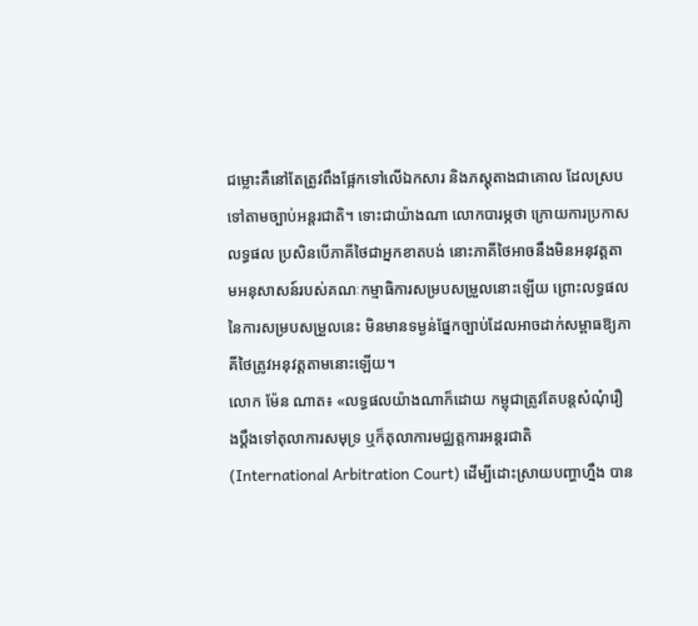ជម្លោះគឺនៅតែត្រូវពឹងផ្អែកទៅលើឯកសារ និងភស្តុតាងជាគោល ដែលស្របទៅតាមច្បាប់អន្តរជាតិ។ ទោះជាយ៉ាងណា លោកបារម្ភថា ក្រោយការប្រកាសលទ្ធផល ប្រសិនបើភាគីថៃជាអ្នកខាតបង់ នោះភាគីថៃអាចនឹងមិនអនុវត្តតាមអនុសាសន៍របស់គណៈកម្មាធិការសម្របសម្រួលនោះឡើយ ព្រោះលទ្ធផលនៃការសម្របសម្រួលនេះ មិនមានទម្ងន់ផ្នែកច្បាប់ដែលអាចដាក់សម្ពាធឱ្យភាគីថៃត្រូវអនុវត្តតាមនោះឡើយ។
លោក ម៉ែន ណាត៖ «លទ្ធផលយ៉ាងណាក៏ដោយ កម្ពុជាត្រូវតែបន្តសំណុំរឿងប្ដឹងទៅតុលាការសមុទ្រ ឬក៏តុលាការមជ្ឈត្តការអន្តរជាតិ (International Arbitration Court) ដើម្បីដោះស្រាយបញ្ហាហ្នឹង បាន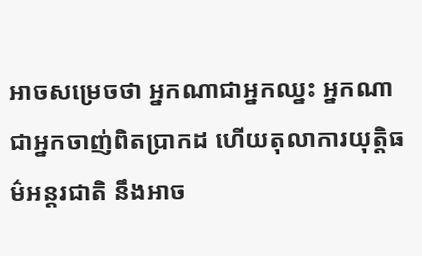អាចសម្រេចថា អ្នកណាជាអ្នកឈ្នះ អ្នកណាជាអ្នកចាញ់ពិតប្រាកដ ហើយតុលាការយុត្តិធម៌អន្តរជាតិ នឹងអាច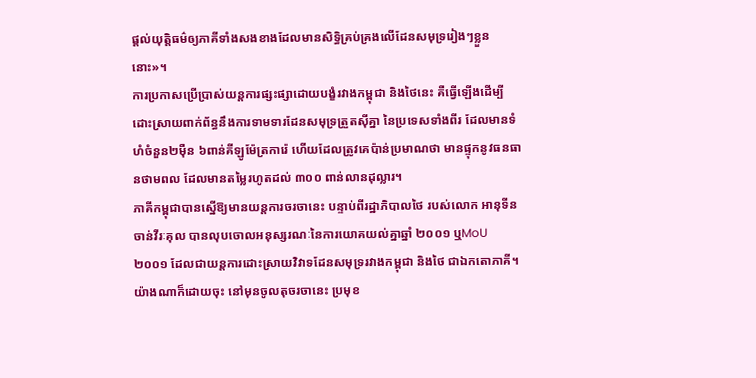ផ្ដល់យុត្តិធម៌ឲ្យភាគីទាំងសងខាងដែលមានសិទ្ធិគ្រប់គ្រងលើដែនសមុទ្ររៀងៗខ្លួននោះ»។
ការប្រកាសប្រើប្រាស់យន្តការផ្សះផ្សាដោយបង្ខំរវាងកម្ពុជា និងថៃនេះ គឺធ្វើឡើងដើម្បីដោះស្រាយពាក់ព័ន្ធនឹងការទាមទារដែនសមុទ្រត្រួតស៊ីគ្នា នៃប្រទេសទាំងពីរ ដែលមានទំហំចំនួន២ម៉ឺន ៦ពាន់គីឡូម៉ែត្រការ៉េ ហើយដែលត្រូវគេប៉ាន់ប្រមាណថា មានផ្ទុកនូវធនធានថាមពល ដែលមានតម្លៃរហូតដល់ ៣០០ ពាន់លានដុល្លារ។
ភាគីកម្ពុជាបានស្នើឱ្យមានយន្តការចរចានេះ បន្ទាប់ពីរដ្ឋាភិបាលថៃ របស់លោក អានុទីន ចាន់វីរៈគុល បានលុបចោលអនុស្សរណៈនៃការយោគយល់គ្នាឆ្នាំ ២០០១ ឬMoU ២០០១ ដែលជាយន្តការដោះស្រាយវិវាទដែនសមុទ្ររវាងកម្ពុជា និងថៃ ជាឯកតោភាគី។
យ៉ាងណាក៏ដោយចុះ នៅមុនចូលតុចរចានេះ ប្រមុខ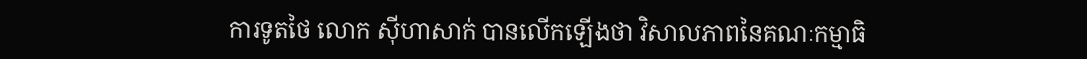ការទូតថៃ លោក ស៊ីហាសាក់ បានលើកឡើងថា វិសាលភាពនៃគណៈកម្មាធិ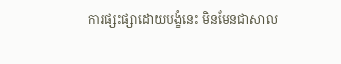ការផ្សះផ្សាដោយបង្ខំនេះ មិនមែនជាសាល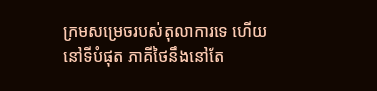ក្រមសម្រេចរបស់តុលាការទេ ហើយនៅទីបំផុត ភាគីថៃនឹងនៅតែ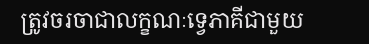ត្រូវចរចាជាលក្ខណៈទ្វេភាគីជាមួយ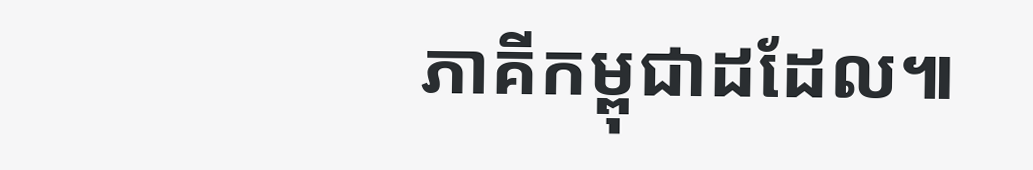ភាគីកម្ពុជាដដែល៕